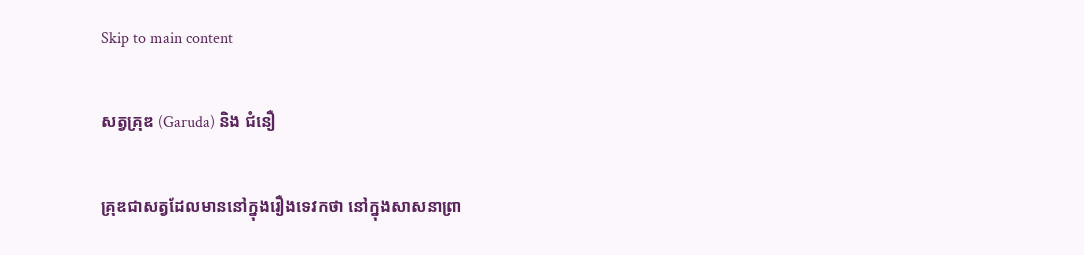Skip to main content

សត្វគ្រុឌ (Garuda) និង ជំនឿ

គ្រុឌជាសត្វដែលមាននៅក្នុងរឿងទេវកថា នៅក្នុងសាសនាព្រា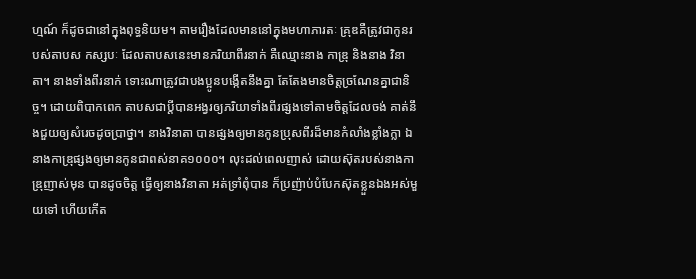ហ្មណ៍ ក៏ដូចជានៅក្នុងពុទ្ធនិយម។ តាមរឿងដែលមាននៅក្នុងមហាភារតៈ គ្រុឌគឺត្រូវជាកូនរបស់តាបស កស្សបៈ ដែលតាបសនេះមានភរិយាពីរនាក់ គឺឈ្មោះនាង កាឌ្រុ និងនាង វិនាតា។ នាងទាំងពីរនាក់ ទោះណាត្រូវជាបងប្អូនបង្កើតនឹងគ្នា តែតែងមានចិត្តច្រណែនគ្នាជានិច្ច។ ដោយពិបាកពេក តាបសជាប្តីបានអង្វរឲ្យភរិយាទាំងពីរផ្សងទៅតាមចិត្តដែលចង់ គាត់នឹងជួយឲ្យសំរេចដូចប្រាថ្នា។ នាងវិនាតា បានផ្សងឲ្យមានកូនប្រុសពីរដ៏មានកំលាំងខ្លាំងក្លា ឯនាងកាឌ្រុផ្សងឲ្យមានកូនជាពស់នាគ១០០០។ លុះដល់ពេលញាស់ ដោយស៊ុតរបស់នាងកាឌ្រុញាស់មុន បានដូចចិត្ត ធ្វើឲ្យនាងវិនាតា អត់ទ្រាំពុំបាន ក៏ប្រញ៉ាប់បំបែកស៊ុតខ្លួនឯងអស់មួយទៅ ហើយកើត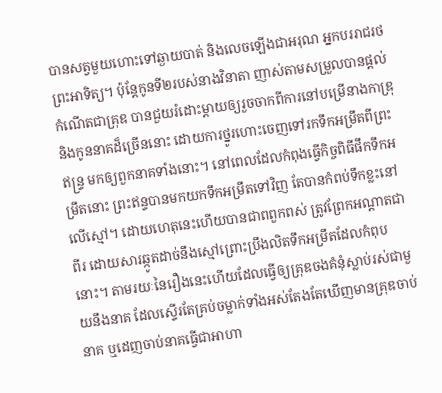បានសត្វមួយហោះទៅឆ្ងាយបាត់ និងលេចឡើងជាអរុណ អ្នកបររាជរថព្រះអាទិត្យ។ ប៉ុន្តែកូនទី២របស់នាងវិនាតា ញាស់តាមសម្រួលបានផ្តល់កំណើតជាគ្រុឌ បានជួយរំដោះម្តាយឲ្យរួចចាកពីការនៅបម្រើនាងកាឌ្រុ និងកូននាគដ៏ច្រើននោះ ដោយការថ្នូរហោះចេញទៅរកទឹកអម្រឹតពីព្រះឥន្ទ្រ មកឲ្យពួកនាគទាំងនោះ។ នៅពេលដែលកំពុងធ្វើកិច្ចពិធីផឹកទឹកអម្រឹតនោះ ព្រះឥន្ទបានមកយកទឹកអម្រឹតទៅវិញ តែបានកំពប់ទឹកខ្លះនៅលើស្មៅ។ ដោយហេតុនេះហើយបានជាពពួកពស់ ត្រូវព្រែកអណ្តាតជាពីរ ដោយសារឆ្កូតដាច់នឹងស្មៅព្រោះប្រឹងលិតទឹកអម្រឹតដែលកំពុបនោះ។ តាមរយៈនៃរឿងនេះហើយដែលធ្វើឲ្យគ្រុឌចងគំនុំស្លាប់រស់ជាមួយនឹងនាគ ដែលស្ទើរតែគ្រប់ចម្លាក់ទាំងអស់តែងតែឃើញមានគ្រុឌចាប់នាគ ឬដេញចាប់នាគធ្វើជាអាហា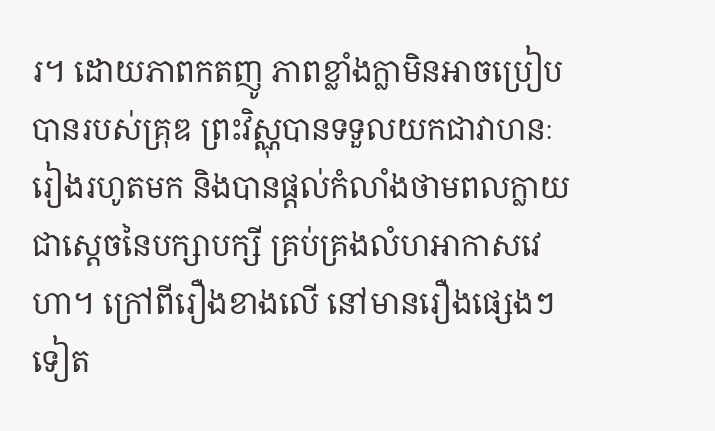រ។ ដោយភាពកតញូ ភាពខ្លាំងក្លាមិនអាចប្រៀបបានរបស់គ្រុឌ ព្រះវិស្ណុបានទទួលយកជាវាហនៈរៀងរហូតមក និងបានផ្តល់កំលាំងថាមពលក្លាយជាស្តេចនៃបក្សាបក្សី គ្រប់គ្រងលំហអាកាសវេហា។ ក្រៅពីរឿងខាងលើ នៅមានរឿងផ្សេងៗទៀត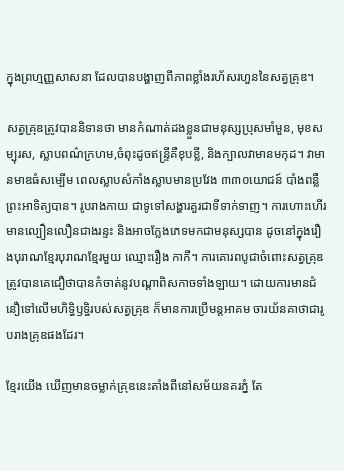ក្នុងព្រហ្មញ្ញសាសនា ដែលបានបង្ហាញពីភាពខ្លាំងរហ័សរហួននៃសត្វគ្រុឌ។

សត្វគ្រុឌត្រូវបាននិទានថា មានកំណាត់ដងខ្លួនជាមនុស្សប្រុសមាំមួន, មុខសម្បុរស, ស្លាបពណ៌ក្រហម,ចំពុះដូចឥន្ទ្រីគឺខុបខ្លី, និងក្បាលវាមានមកុដ។ វាមានមាឌធំសម្បើម ពេលស្លាបសំកាំងស្លាបមានប្រវែង ៣៣០យោជន៍ បាំងពន្លឺព្រះអាទិត្យបាន។ រូបរាងកាយ ជាទូទៅសង្ហារគួរជាទីទាក់ទាញ។ ការហោះហើរមានល្បឿនលឿនជាងរន្ទះ និងអាចក្លែងភេទមកជាមនុស្សបាន ដូចនៅក្នុងរឿងបុរាណខ្មែរបុរាណខ្មែរមួយ ឈ្មោះរឿង កាកី។ ការគោរពបូជាចំពោះសត្វគ្រុឌ ត្រូវបានគេជឿថាបានកំចាត់នូវបណ្តាពិសកាចទាំងឡាយ។ ដោយការមានជំនឿទៅលើមហិទ្ធិឫទ្ធិរបស់សត្វគ្រុឌ ក៏មានការប្រើមន្តអាគម ចារយ័នគាថាជារូបរាងគ្រុឌផងដែរ។

ខ្មែរយើង ឃើញមានចម្លាក់គ្រុឌនេះតាំងពីនៅសម័យនគរភ្នំ តែ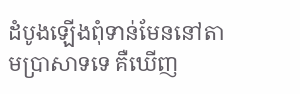ដំបូងឡើងពុំទាន់មែននៅតាមប្រាសាទទេ គឺឃើញ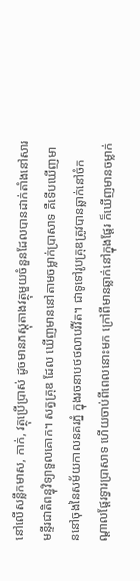នៅលើសន្លឹកមាស, កាក់, វត្ថុប្រើប្រាស់ ដូចមានភស្តុតាងវត្ថុមួយចំនួនដែលបានដាក់តាំងនៅសារមន្ទីរជាតិពន្ធុវិទ្យាទួលគោក។ សត្វគ្រុឌ ដែល ឃើញមាននៅតាមចម្លាក់ប្រាសាទ គឺទើបឃើញមាននៅចុងនៃសម័យកាលនគរភ្នំ ក្នុងរចនាបថថលាបរីវ័ត។ ជាទូទៅរូបគ្រុឌត្រូវបានឆ្លាក់នៅចំកណ្តាលផ្តែរទ្វារប្រាសាទ ហើយចាប់ពីពេលនោះមក ក្រៅពីមានឆ្លាក់នៅក្នុងផ្តែរ ក៏ឃើញមានចម្លាក់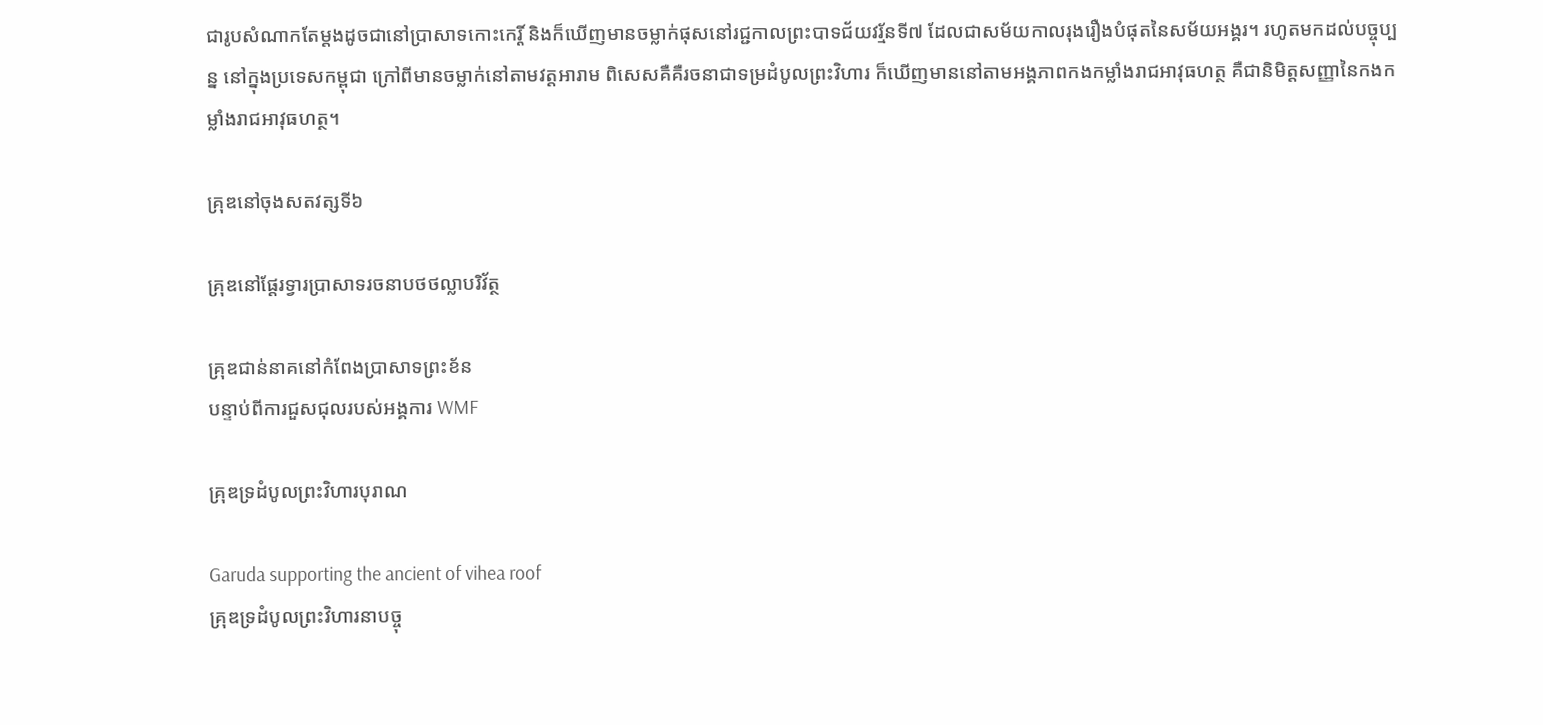ជារូបសំណាកតែម្តងដូចជានៅប្រាសាទកោះកេរ្តិ៍ និងក៏ឃើញមានចម្លាក់ផុសនៅរជ្ជកាលព្រះបាទជ័យវរ្ម័នទី៧ ដែលជាសម័យកាលរុងរឿងបំផុតនៃសម័យអង្គរ។ រហូតមកដល់បច្ចុប្បន្ន នៅក្នុងប្រទេសកម្ពុជា ក្រៅពីមានចម្លាក់នៅតាមវត្តអារាម ពិសេសគឺគឺរចនាជាទម្រដំបូលព្រះវិហារ ក៏ឃើញមាននៅតាមអង្គភាពកងកម្លាំងរាជអាវុធហត្ថ គឺជានិមិត្តសញ្ញានៃកងកម្លាំងរាជអាវុធហត្ថ។

គ្រុឌនៅចុងសតវត្សទី៦

គ្រុឌនៅផ្តែរទ្វារប្រាសាទរចនាបថថល្លាបរិវ័ត្ថ

គ្រុឌជាន់នាគនៅកំពែងប្រាសាទព្រះខ័ន
បន្ទាប់ពីការជួសជុលរបស់អង្គការ WMF

គ្រុឌទ្រដំបូលព្រះវិហារបុរាណ

Garuda supporting the ancient of vihea roof
គ្រុឌទ្រដំបូលព្រះវិហារនាបច្ចុ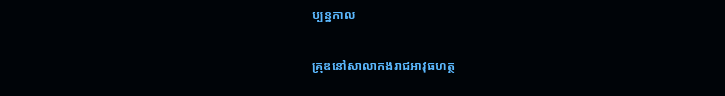ប្បន្នកាល

គ្រុឌនៅសាលាកងរាជអាវុធហត្ថ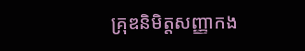គ្រុឌនិមិត្តសញ្ញាកង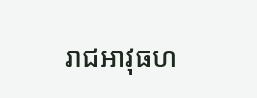រាជអាវុធហ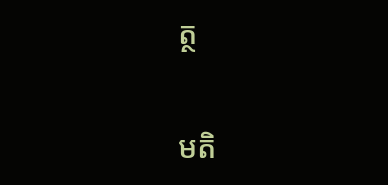ត្ថ


មតិ